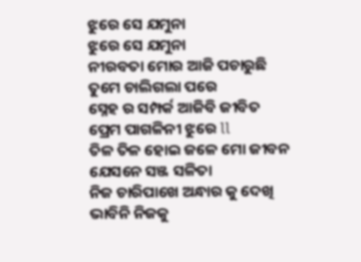ଝୁରେ ସେ ଯମୁନା
ଝୁରେ ସେ ଯମୁନା
ନୀରବତା ମୋର ଆଜି ପଚାରୁଛି
ତୁମେ ଚାଲିଗଲା ପରେ
ସ୍ନେହ ର ସମ୍ପର୍କ ଆଜିବି ଜୀବିତ
ପ୍ରେମ ପାଗଳିନୀ ଝୁରେ ll
ତିଳ ତିଳ ହୋଇ ଜଳେ ମୋ ଜୀବନ
ଯେସନେ ସଞ୍ଜ ସଳିତା
ନିଜ ଚାରିପାଖେ ଅନ୍ଧାର କୁ ଦେଖି
ଭାବିନି ନିଜକୁ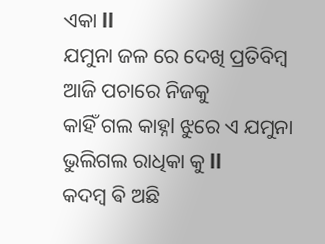ଏକା ll
ଯମୁନା ଜଳ ରେ ଦେଖି ପ୍ରତିବିମ୍ବ
ଆଜି ପଚାରେ ନିଜକୁ
କାହିଁ ଗଲ କାହ୍ନl ଝୁରେ ଏ ଯମୁନା
ଭୁଲିଗଲ ରାଧିକା କୁ ll
କଦମ୍ବ ଵି ଅଛି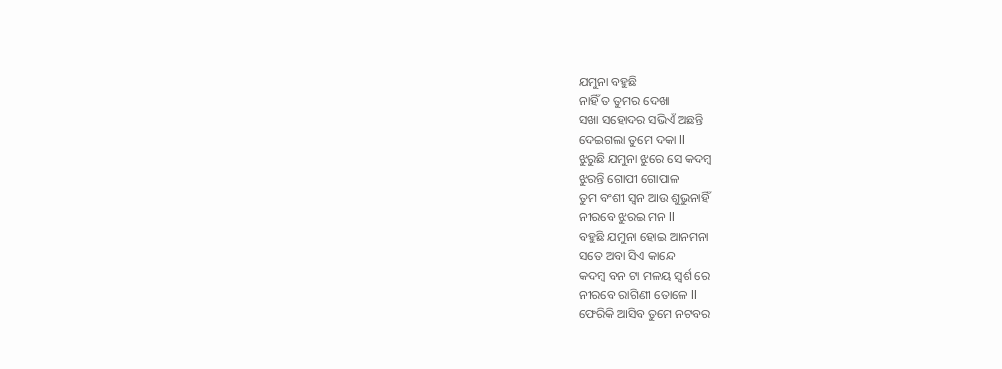ଯମୁନା ବହୁଛି
ନାହିଁ ତ ତୁମର ଦେଖା
ସଖା ସହୋଦର ସଭିଏଁ ଅଛନ୍ତି
ଦେଇଗଲା ତୁମେ ଦକା ll
ଝୁରୁଛି ଯମୁନା ଝୁରେ ସେ କଦମ୍ବ
ଝୁରନ୍ତି ଗୋପୀ ଗୋପାଳ
ତୁମ ବଂଶୀ ସ୍ବନ ଆଉ ଶୁଭୁନାହିଁ
ନୀରବେ ଝୁରଇ ମନ ll
ବହୁଛି ଯମୁନା ହୋଇ ଆନମନା
ସତେ ଅବା ସିଏ କାନ୍ଦେ
କଦମ୍ବ ବନ ଟା ମଳୟ ସ୍ବର୍ଶ ରେ
ନୀରବେ ରାଗିଣୀ ତୋଳେ ll
ଫେରିକି ଆସିବ ତୁମେ ନଟବର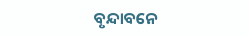ବୃନ୍ଦାବନେ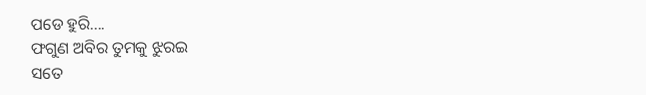ପଡେ ହୁରି....
ଫଗୁଣ ଅବିର ତୁମକୁ ଝୁରଇ
ସତେ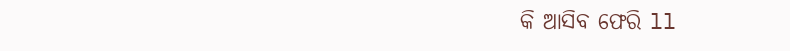କି ଆସିବ ଫେରି ll